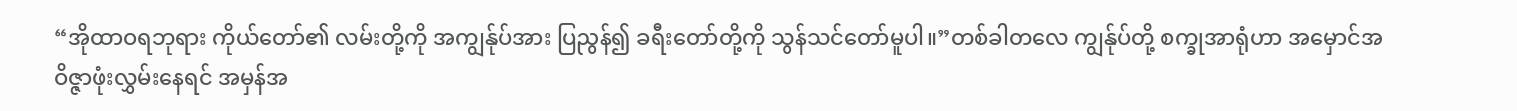“အိုထာဝရဘုရား ကိုယ်တော်၏ လမ်းတို့ကို အကျွန်ုပ်အား ပြညွန်၍ ခရီးတော်တို့ကို သွန်သင်တော်မူပါ။”တစ်ခါတလေ ကျွန်ုပ်တို့ စက္ခုအာရုံဟာ အမှောင်အဝိဇ္ဇာဖုံးလွှမ်းနေရင် အမှန်အ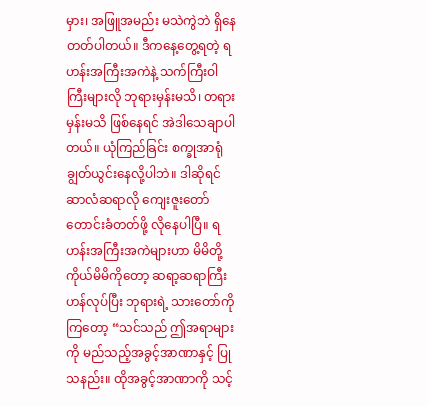မှား၊ အဖြူအမည်း မသဲကွဲဘဲ ရှိနေတတ်ပါတယ်။ ဒီကနေ့တွေ့ရတဲ့ ရဟန်းအကြီးအကဲနဲ့ သက်ကြီးဝါကြီးများလို ဘုရားမှန်းမသိ၊ တရားမှန်းမသိ ဖြစ်နေရင် အဲဒါသေချာပါတယ်။ ယုံကြည်ခြင်း စက္ခုအာရုံ ချွတ်ယွင်းနေလို့ပါဘဲ။ ဒါဆိုရင် ဆာလံဆရာလို ကျေးဇူးတော် တောင်းခံတတ်ဖို့ လိုနေပါပြီ။ ရဟန်းအကြီးအကဲများဟာ မိမိတို့ကိုယ်မိမိကိုတော့ ဆရာ့ဆရာကြီး ဟန်လုပ်ပြီး ဘုရားရဲ့ သားတော်ကိုကြတော့ “သင်သည် ဤအရာများကို မည်သည့်အခွင့်အာဏာနှင့် ပြုသနည်း။ ထိုအခွင့်အာဏာကို သင့်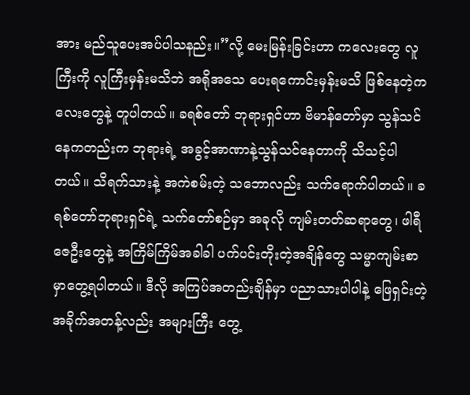အား မည်သူပေးအပ်ပါသနည်း။”လို့ မေးမြန်းခြင်းဟာ ကလေးတွေ လူကြီးကို လူကြီးမှန်းမသိဘဲ အရိုအသေ ပေးရကောင်းမှန်းမသိ ဖြစ်နေတဲ့ကလေးတွေနဲ့ တူပါတယ်။ ခရစ်တော် ဘုရားရှင်ဟာ ဗိမာန်တော်မှာ သွန်သင်နေကတည်းက ဘုရားရဲ့ အခွင့်အာဏာနဲ့သွန်သင်နေတာကို သိသင့်ပါတယ်။ သိရက်သားနဲ့ အကဲစမ်းတဲ့ သဘောလည်း သက်ရောက်ပါတယ်။ ခရစ်တော်ဘုရားရှင်ရဲ့ သက်တော်စဉ်မှာ အခုလို ကျမ်းတတ်ဆရာတွေ၊ ဖါရီဇေဦးတွေနဲ့ အကြိမ်ကြိမ်အခါခါ ပက်ပင်းတိုးတဲ့အချိန်တွေ သမ္မာကျမ်းစာမှာတွေ့ရပါတယ်။ ဒီလို အကြပ်အတည်းချိန်မှာ ပညာသားပါပါနဲ့ ဖြေရှင်းတဲ့အခိုက်အတန့်လည်း အများကြီး တွေ့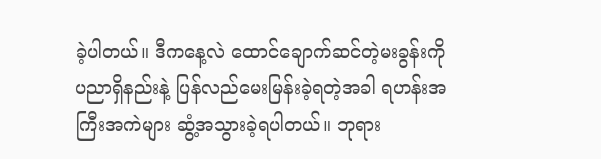ခဲ့ပါတယ်။ ဒီကနေ့လဲ ထောင်ချောက်ဆင်တဲ့မးခွန်းကို ပညာရှိနည်းနဲ့ ပြန်လည်မေးမြန်းခဲ့ရတဲ့အခါ ရဟန်းအကြီးအကဲများ ဆွံ့အသွားခဲ့ရပါတယ်။ ဘုရား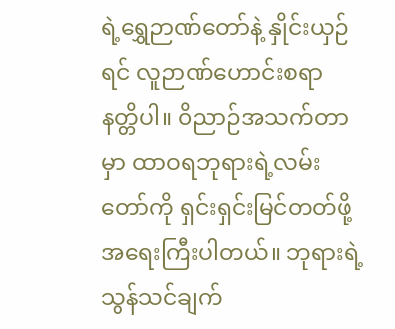ရဲ့ရွှေဉာဏ်တော်နဲ့ နှိုင်းယှဉ်ရင် လူဉာဏ်ဟောင်းစရာ နတ္တိပါ။ ၀ိညာဉ်အသက်တာမှာ ထာဝရဘုရားရဲ့လမ်းတော်ကို ရှင်းရှင်းမြင်တတ်ဖို့ အရေးကြီးပါတယ်။ ဘုရားရဲ့သွန်သင်ချက်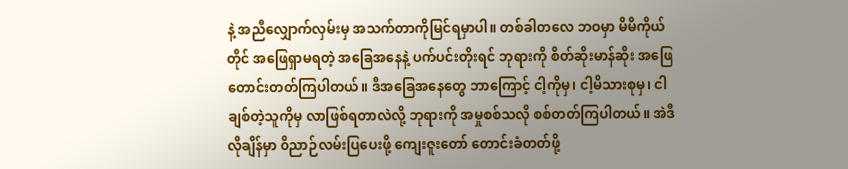နဲ့ အညီလျှောက်လှမ်းမှ အသက်တာကိုမြင်ရမှာပါ။ တစ်ခါတလေ ဘဝမှာ မိမိကိုယ်တိုင် အဖြေရှာမရတဲ့ အခြေအနေနဲ့ ပက်ပင်းတိုးရင် ဘုရားကို စိတ်ဆိုးမာန်ဆိုး အဖြေတောင်းတတ်ကြပါတယ်။ ဒီအခြေအနေတွေ ဘာကြောင့် ငါ့ကိုမှ၊ ငါ့မိသားစုမှ၊ ငါချစ်တဲ့သူကိုမှ လာဖြစ်ရတာလဲလို့ ဘုရားကို အမှုစစ်သလို စစ်တတ်ကြပါတယ်။ အဲဒီလိုချိန်မှာ ၀ိညာဉ်လမ်းပြပေးဖို့ ကျေးဇူးတော် တောင်းခံတတ်ဖို့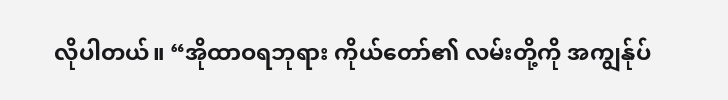လိုပါတယ်။ “အိုထာဝရဘုရား ကိုယ်တော်၏ လမ်းတို့ကို အကျွန်ုပ်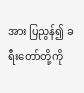အား ပြညွန်၍ ခရီးတော်တို့ကို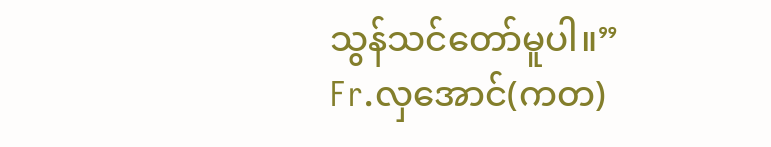သွန်သင်တော်မူပါ။”
Fr.လှအောင်(ကတ)